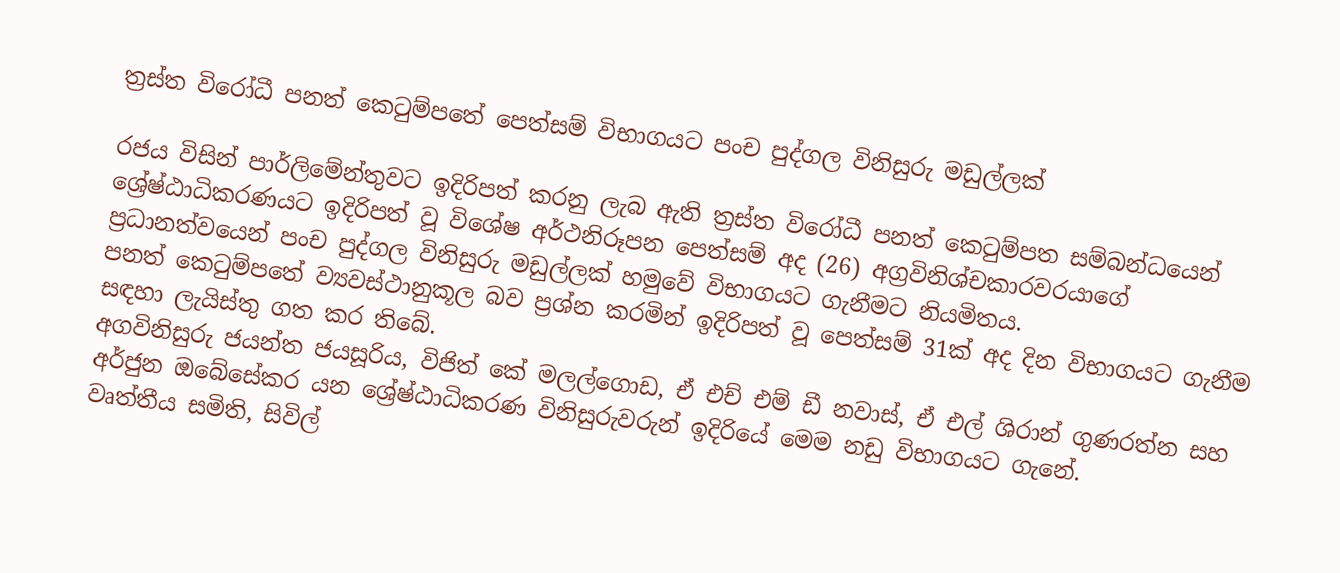ත්‍රස්ත විරෝධී පනත් කෙටුම්පතේ පෙත්සම් විභාගයට පංච පුද්ගල විනිසුරු මඩුල්ලක්

රජය විසින් පාර්ලිමේන්තුවට ඉදිරිපත් කරනු ලැබ ඇති ත්‍රස්ත විරෝධී පනත් කෙටුම්පත සම්බන්ධයෙන් ශ්‍රේෂ්ඨාධිකරණයට ඉදිරිපත් වූ විශේෂ අර්ථනිරූපන පෙත්සම් අද (26) අග්‍රවිනිශ්චකාරවරයාගේ ප්‍රධානත්වයෙන් පංච පුද්ගල විනිසුරු මඩුල්ලක් හමුවේ විභාගයට ගැනීමට නියමිතය.
පනත් කෙටුම්පතේ ව්‍යවස්ථානුකූල බව ප්‍රශ්න කරමින් ඉදිරිපත් වූ පෙත්සම් 31ක් අද දින විභාගයට ගැනීම සඳහා ලැයිස්තු ගත කර තිබේ.
අගවිනිසුරු ජයන්ත ජයසූරිය, විජිත් කේ මලල්ගොඩ, ඒ එච් එම් ඩී නවාස්, ඒ එල් ශිරාන් ගුණරත්න සහ අර්ජුන ඔබේසේකර යන ශ්‍රේෂ්ඨාධිකරණ විනිසුරුවරුන් ඉදිරියේ මෙම නඩු විභාගයට ගැනේ.
වෘත්තීය සමිති, සිවිල්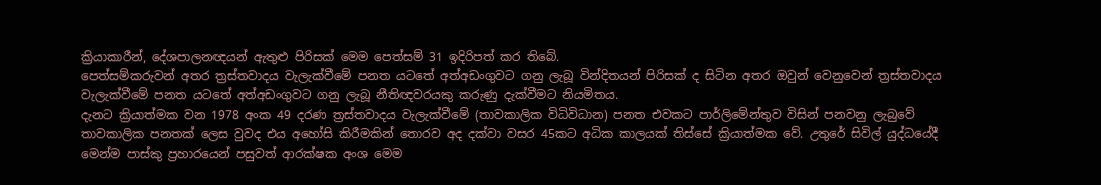ක්‍රියාකාරීන්, දේශපාලනඥයන් ඇතුළු පිරිසක් මෙම පෙත්සම් 31 ඉදිරිපත් කර තිබේ.
පෙත්සම්කරුවන් අතර ත්‍රස්තවාදය වැලැක්වීමේ පනත යටතේ අත්අඩංගුවට ගනු ලැබූ වින්දිතයන් පිරිසක් ද සිටින අතර ඔවුන් වෙනුවෙන් ත්‍රස්තවාදය වැලැක්වීමේ පනත යටතේ අත්අඩංගුවට ගනු ලැබූ නීතිඥවරයකු කරුණු දැක්වීමට නියමිතය.
දැනට ක්‍රියාත්මක වන 1978 අංක 49 දරණ ත්‍රස්තවාදය වැලැක්වීමේ (තාවකාලික විධිවිධාන) පනත එවකට පාර්ලිමේන්තුව විසින් පනවනු ලැබුවේ තාවකාලික පනතක් ලෙස වුවද එය අහෝසි කිරීමකින් තොරව අද දක්වා වසර 45කට අධික කාලයක් තිස්සේ ක්‍රියාත්මක වේ. උතුරේ සිවිල් යුද්ධයේදී මෙන්ම පාස්කු ප්‍රහාරයෙන් පසුවත් ආරක්ෂක අංශ මෙම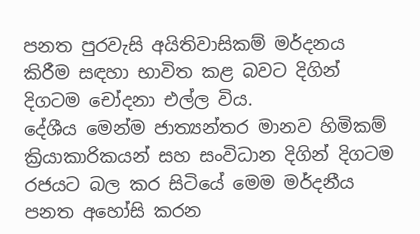පනත පුරවැසි අයිතිවාසිකම් මර්දනය කිරීම සඳහා භාවිත කළ බවට දිගින් දිගටම චෝදනා එල්ල විය.
දේශීය මෙන්ම ජාත්‍යන්තර මානව හිමිකම් ක්‍රියාකාරිකයන් සහ සංවිධාන දිගින් දිගටම රජයට බල කර සිටියේ මෙම මර්දනීය පනත අහෝසි කරන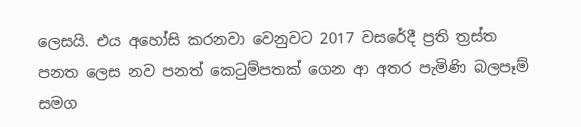ලෙසයි. එය අහෝසි කරනවා වෙනුවට 2017 වසරේදී ප්‍රති ත්‍රස්ත පනත ලෙස නව පනත් කෙටුම්පතක් ගෙන ආ අතර පැමිණි බලපෑම් සමග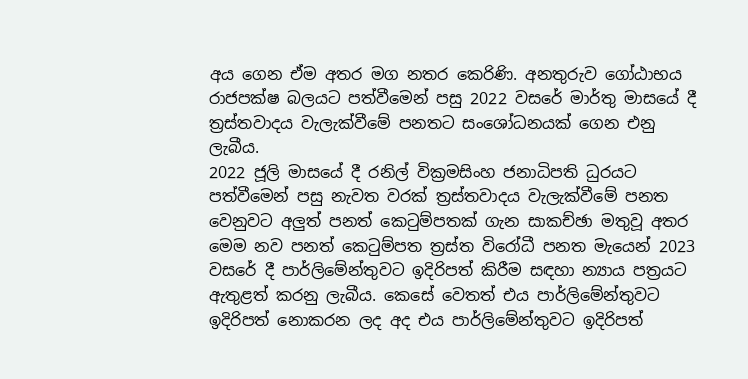අය ගෙන ඒම අතර මග නතර කෙරිණි. අනතුරුව ගෝඨාභය රාජපක්ෂ බලයට පත්වීමෙන් පසු 2022 වසරේ මාර්තු මාසයේ දී ත්‍රස්තවාදය වැලැක්වීමේ පනතට සංශෝධනයක් ගෙන එනු ලැබීය.
2022 ජූලි මාසයේ දී රනිල් වික්‍රමසිංහ ජනාධිපති ධුරයට පත්වීමෙන් පසු නැවත වරක් ත්‍රස්තවාදය වැලැක්වීමේ පනත වෙනුවට අලුත් පනත් කෙටුම්පතක් ගැන සාකච්ඡා මතුවූ අතර මෙම නව පනත් කෙටුම්පත ත්‍රස්ත විරෝධී පනත මැයෙන් 2023 වසරේ දී පාර්ලිමේන්තුවට ඉදිරිපත් කිරීම සඳහා න්‍යාය පත්‍රයට ඇතුළත් කරනු ලැබීය. කෙසේ වෙතත් එය පාර්ලිමේන්තුවට ඉදිරිපත් නොකරන ලද අද එය පාර්ලිමේන්තුවට ඉදිරිපත්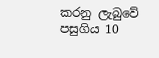කරනු ලැබුවේ පසුගිය 10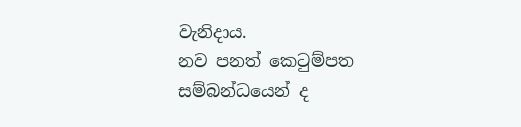වැනිදාය.
නව පනත් කෙටුම්පත සම්බන්ධයෙන් ද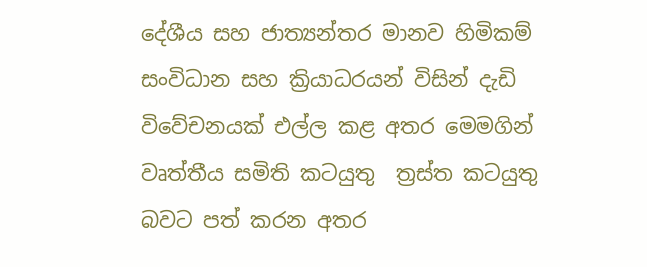දේශීය සහ ජාත්‍යන්තර මානව හිමිකම් සංවිධාන සහ ක්‍රියාධරයන් විසින් දැඩි විවේචනයක් එල්ල කළ අතර මෙමගින් වෘත්තීය සමිති කටයුතු  ත්‍රස්ත කටයුතු බවට පත් කරන අතර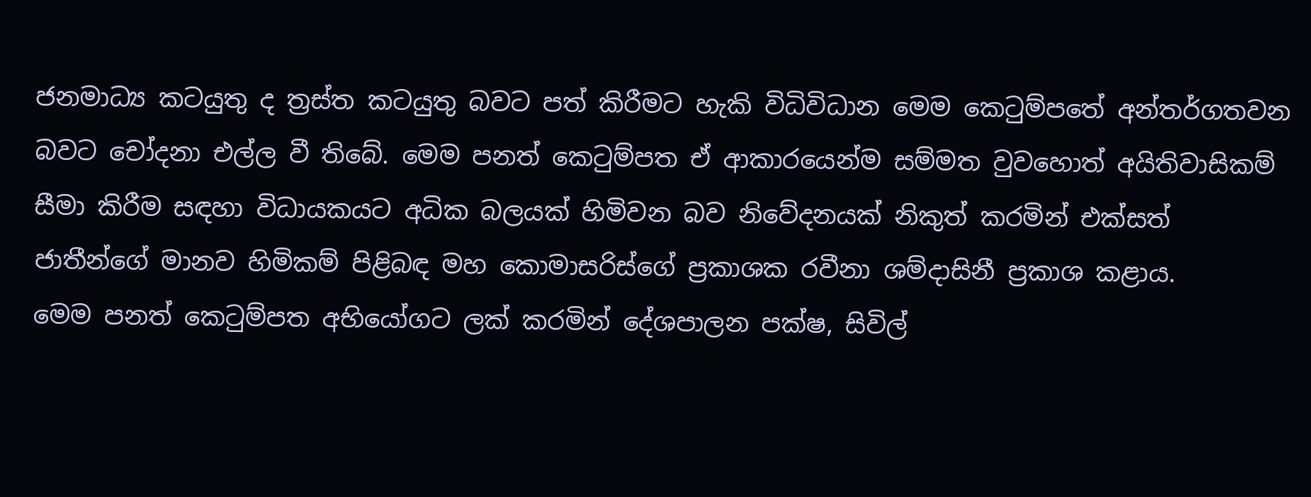ජනමාධ්‍ය කටයුතු ද ත්‍රස්ත කටයුතු බවට පත් කිරීමට හැකි විධිවිධාන මෙම කෙටුම්පතේ අන්තර්ගතවන බවට චෝදනා එල්ල වී තිබේ. මෙම පනත් කෙටුම්පත ඒ ආකාරයෙන්ම සම්මත වුවහොත් අයිතිවාසිකම් සීමා කිරීම සඳහා විධායකයට අධික බලයක් හිමිවන බව නිවේදනයක් නිකුත් කරමින් එක්සත් ජාතීන්ගේ මානව හිමිකම් පිළිබඳ මහ කොමාසරිස්ගේ ප්‍රකාශක රවීනා ශම්දාසිනී ප්‍රකාශ කළාය.
මෙම පනත් කෙටුම්පත අභියෝගට ලක් කරමින් දේශපාලන පක්ෂ, සිවිල්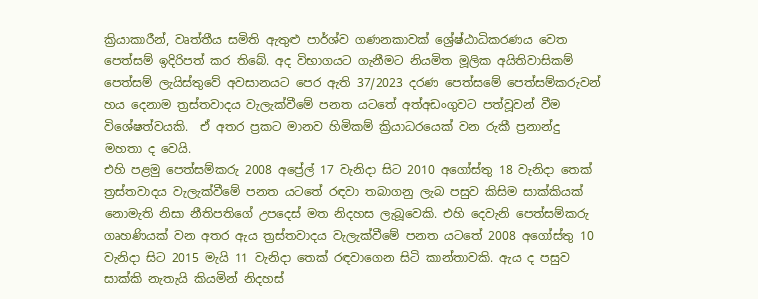ක්‍රියාකාරීන්, වෘත්තීය සමිති ඇතුළු පාර්ශ්ව ගණනකාවක් ශ්‍රේෂ්ඨාධිකරණය වෙත පෙත්සම් ඉදිරිපත් කර තිබේ. අද විභාගයට ගැනීමට නියමිත මූලික අයිතිවාසිකම් පෙත්සම් ලැයිස්තුවේ අවසානයට පෙර ඇති 37/2023 දරණ පෙත්සමේ පෙත්සම්කරුවන් හය දෙනාම ත්‍රස්තවාදය වැලැක්වීමේ පනත යටතේ අත්අඩංගුවට පත්වූවන් වීම විශේෂත්වයකි.  ඒ අතර ප්‍රකට මානව හිමිකම් ක්‍රියාධරයෙක් වන රුකී ප්‍රනාන්දු මහතා ද වෙයි.
එහි පළමු පෙත්සම්කරු 2008 අප්‍රේල් 17 වැනිදා සිට 2010 අගෝස්තු 18 වැනිදා තෙක් ත්‍රස්තවාදය වැලැක්වීමේ පනත යටතේ රඳවා තබාගනු ලැබ පසුව කිසිම සාක්කියක් නොමැති නිසා නීතිපතිගේ උපදෙස් මත නිදහස ලැබූවෙකි. එහි දෙවැනි පෙත්සම්කරු ගෘහණියක් වන අතර ඇය ත්‍රස්තවාදය වැලැක්වීමේ පනත යටතේ 2008 අගෝස්තු 10 වැනිදා සිට 2015 මැයි 11 වැනිදා තෙක් රඳවාගෙන සිටි කාන්තාවකි. ඇය ද පසුව සාක්කි නැතැයි කියමින් නිදහස්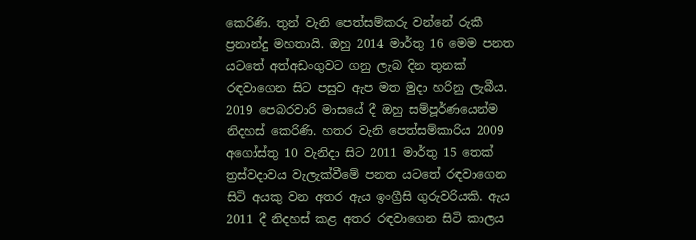කෙරිණි. තුන් වැනි පෙත්සම්කරු වන්නේ රුකී ප්‍රනාන්දු මහතායි. ඔහු 2014 මාර්තු 16 මෙම පනත යටතේ අත්අඩංගුවට ගනු ලැබ දින තුනක් රඳවාගෙන සිට පසුව ඇප මත මුදා හරිනු ලැබීය. 2019 පෙබරවාරි මාසයේ දී ඔහු සම්පූර්ණයෙන්ම නිදහස් කෙරිණි. හතර වැනි පෙත්සම්කාරිය 2009 අගෝස්තු 10 වැනිදා සිට 2011 මාර්තු 15 තෙක් ත්‍රස්වදාවය වැලැක්වීමේ පනත යටතේ රඳවාගෙන සිටි අයකු වන අතර ඇය ඉංග්‍රීසි ගුරුවරියකි. ඇය 2011 දී නිදහස් කළ අතර රඳවාගෙන සිටි කාලය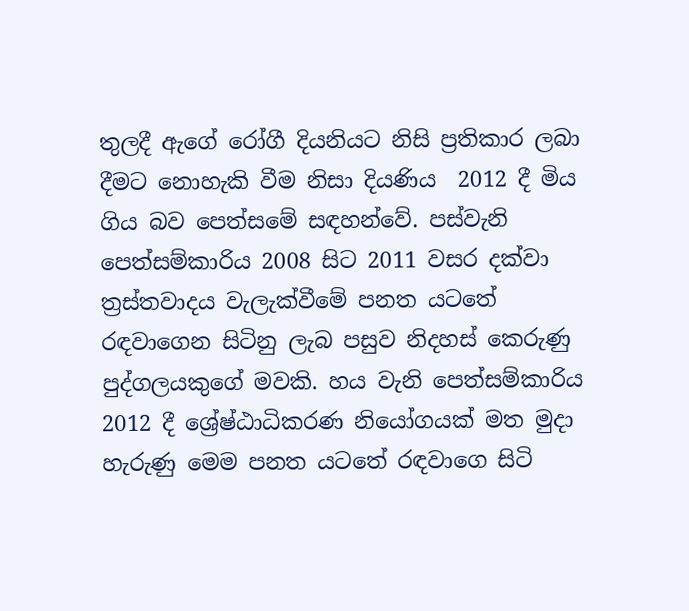තුලදී ඇගේ රෝගී දියනියට නිසි ප්‍රතිකාර ලබා දීමට නොහැකි වීම නිසා දියණිය  2012 දී මිය ගිය බව පෙත්සමේ සඳහන්වේ. පස්වැනි පෙත්සම්කාරිය 2008 සිට 2011 වසර දක්වා ත්‍රස්තවාදය වැලැක්වීමේ පනත යටතේ රඳවාගෙන සිටිනු ලැබ පසුව නිදහස් කෙරුණු පුද්ගලයකුගේ මවකි. හය වැනි පෙත්සම්කාරිය 2012 දී ශ්‍රේෂ්ඨාධිකරණ නියෝගයක් මත මුදා හැරුණු මෙම පනත යටතේ රඳවාගෙ සිටි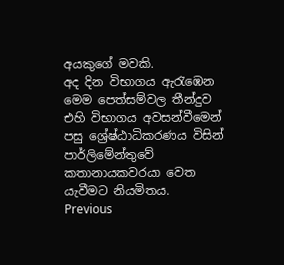අයකුගේ මවකි.
අද දින විභාගය ඇරැඹෙන මෙම පෙත්සම්වල තීන්දුව එහි විභාගය අවසන්වීමෙන් පසු ශ්‍රේෂ්ඨාධිකරණය විසින් පාර්ලිමේන්තුවේ කතානායකවරයා වෙත යැවීමට නියමිතය.
Previous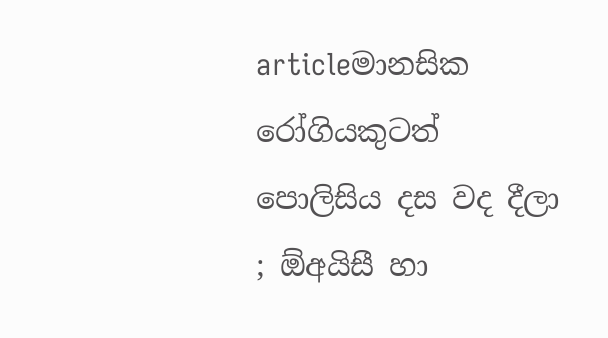articleමානසික රෝගියකුටත් පොලිසිය දස වද දීලා ; ඕඅයිසී හා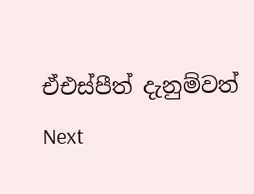ඒඑස්පීත් දැනුම්වත්
Next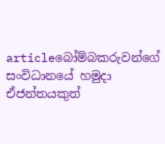articleබෝම්බකරුවන්ගේ සංවිධානයේ හමුදා ඒජන්තයකුත්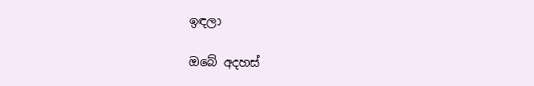ඉඳලා

ඔබේ අදහස්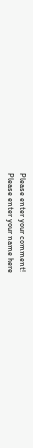Please enter your comment!
Please enter your name here